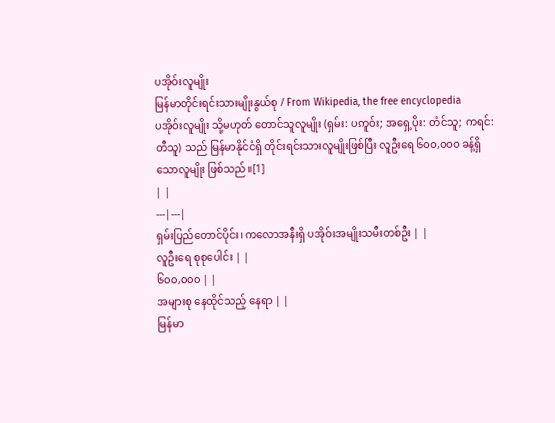ပအိုဝ်းလူမျိုး
မြန်မာတိုင်းရင်းသားမျိုးနွယ်စု / From Wikipedia, the free encyclopedia
ပအိုဝ်းလူမျိုး သို့မဟုတ် တောင်သူလူမျိုး (ရှမ်း: ပဢူဝ်း; အရှေ့ပိုး: တံင်သူ; ကရင်: တီသူ) သည် မြန်မာနိုင်ငံရှိ တိုင်းရင်းသားလူမျိုးဖြစ်ပြီး လူဦးရေ ၆၀၀,၀၀၀ ခန့်ရှိသောလူမျိုး ဖြစ်သည်။[1]
| |
---|---|
ရှမ်းပြည်တောင်ပိုင်း၊ ကလောအနီးရှိ ပအိုဝ်းအမျိုးသမီးတစ်ဦး | |
လူဦးရေ စုစုပေါင်း | |
၆၀၀,၀၀၀ | |
အများစု နေထိုင်သည့် နေရာ | |
မြန်မာ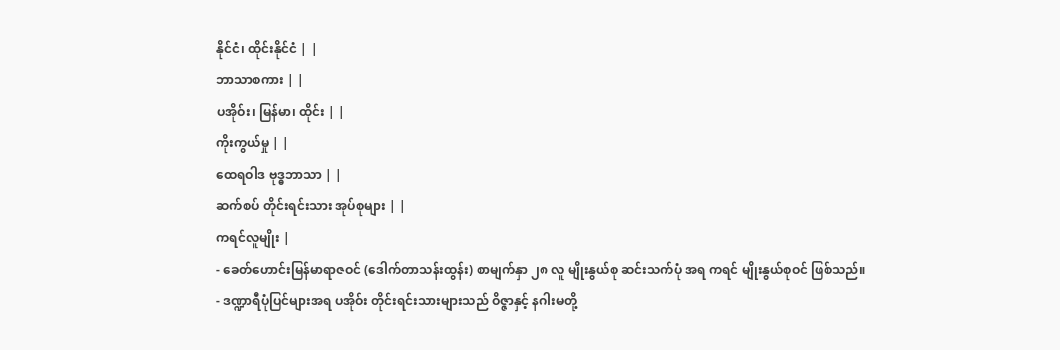နိုင်ငံ၊ ထိုင်းနိုင်ငံ | |
ဘာသာစကား | |
ပအိုဝ်း၊ မြန်မာ၊ ထိုင်း | |
ကိုးကွယ်မှု | |
ထေရဝါဒ ဗုဒ္ဓဘာသာ | |
ဆက်စပ် တိုင်းရင်းသား အုပ်စုများ | |
ကရင်လူမျိုး |
- ခေတ်ဟောင်းမြန်မာရာဇဝင် (ဒေါက်တာသန်းထွန်း) စာမျက်နှာ ၂၈ လူ မျိုးနွယ်စု ဆင်းသက်ပုံ အရ ကရင် မျိုးနွယ်စုဝင် ဖြစ်သည်။
- ဒဏ္ဍာရီပုံပြင်များအရ ပအိုဝ်း တိုင်းရင်းသားများသည် ဝိဇ္ဇာနှင့် နဂါးမတို့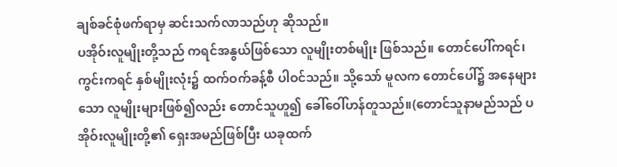ချစ်ခင်စုံဖက်ရာမှ ဆင်းသက်လာသည်ဟု ဆိုသည်။
ပအိုဝ်းလူမျိုးတို့သည် ကရင်အနွယ်ဖြစ်သော လူမျိုးတစ်မျိုး ဖြစ်သည်။ တောင်ပေါ်ကရင်၊ ကွင်းကရင် နှစ်မျိုးလုံး၌ ထက်ဝက်ခန့်စီ ပါဝင်သည်။ သို့သော် မူလက တောင်ပေါ်၌ အနေများသော လူမျိုးများဖြစ်၍လည်း တောင်သူဟူ၍ ခေါ်ဝေါ်ဟန်တူသည်။(တောင်သူနာမည်သည် ပအိုဝ်းလူမျိုးတို့၏ ရှေးအမည်ဖြစ်ပြီး ယခုထက်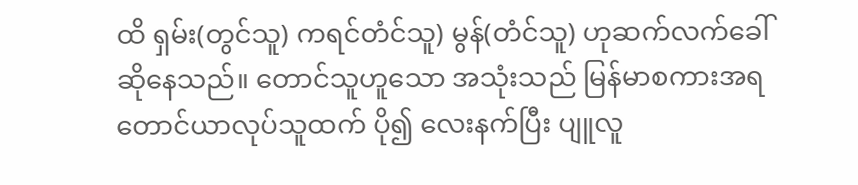ထိ ရှမ်း(တွင်သူ) ကရင်တံင်သူ) မွန်(တံင်သူ) ဟုဆက်လက်ခေါ်ဆိုနေသည်။ တောင်သူဟူသော အသုံးသည် မြန်မာစကားအရ တောင်ယာလုပ်သူထက် ပို၍ လေးနက်ပြီး ပျူလူ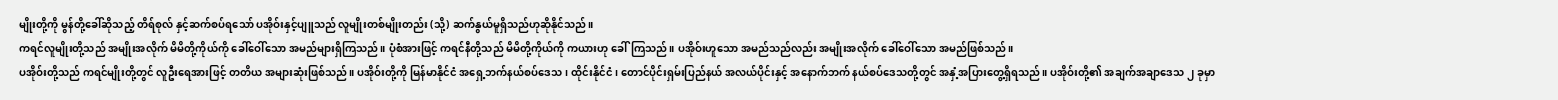မျိုးတို့ကို မွန်တို့ခေါ်ဆိုသည့် တိရ်စုလ် နှင့်ဆက်စပ်ရသော် ပအိုဝ်းနှင့်ပျူသည် လူမျိုးတစ်မျိုးတည်း (သို့) ဆက်နွယ်မူရှိသည်ဟုဆိုနိုင်သည်။
ကရင်လူမျိုးတို့သည် အမျိုးအလိုက် မိမိတို့ကိုယ်ကို ခေါ်ဝေါ်သော အမည်များရှိကြသည်။ ပုံစံအားဖြင့် ကရင်နီတို့သည် မိမိတို့ကိုယ်ကို ကယားဟု ခေါ်ကြသည်။ ပအိုဝ်းဟူသော အမည်သည်လည်း အမျိုးအလိုက် ခေါ်ဝေါ်သော အမည်ဖြစ်သည်။
ပအိုဝ်းတို့သည် ကရင်မျိုးတို့တွင် လူဦးရေအားဖြင့် တတိယ အများဆုံးဖြစ်သည်။ ပအိုဝ်းတို့ကို မြန်မာနိုင်ငံ အရှေ့ဘက်နယ်စပ်ဒေသ၊ ထိုင်းနိုင်ငံ၊ တောင်ပိုင်းရှမ်းပြည်နယ် အလယ်ပိုင်းနှင့် အနောက်ဘက် နယ်စပ်ဒေသတို့တွင် အနှံ့အပြားတွေ့ရှိရသည်။ ပအိုဝ်းတို့၏ အချက်အချာဒေသ ၂ ခုမှာ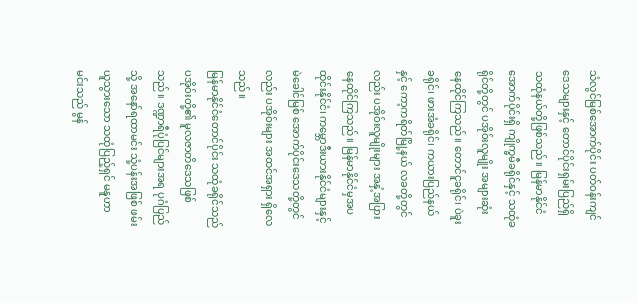သံလွင်မြစ်အောက်ပိုင်း ပတ်ဝန်းကျင်ဒေသများနှင့် တောင်ပိုင်းရှမ်းပြည်ရှိ သထုံနယ်တို့ဖြစ်သည်။ မြန်မာနိုင်ငံ အောက်ပိုင်းရှိ ကျိုက္ခမီခရိုင်နှင့် သထုံခရိုင်တို့တွင် ပအိုဝ်းလူမျိုး အများဆုံး နေထိုင်ကြသည်။ တောင်ငူခရိုင်၊ ပဲခူးခရိုင်၊ ဖားအံခရိုင်၊ ကယားပြည်နယ်နှင့် ကော့ကရိတ်မြို့နယ် လခတို့တွင်လည်း ပအိုဝ်းလူမျိုးများ အနှံ့အပြား နေထိုင်ကြသည်။ မြန်မာနိုင်ငံမှအပ ထိုင်းနိုင်ငံ၊ ကမ္ဘောဒီးယားနိုင်ငံများနှင့် မဲခေါင်မြစ် အောက်ပိုင်းဒေသတို့တွင်လည်း ပအိုဝ်းများ အထင်အရှား ရှိလေသည်။
မြန်မာနိုင်ငံတောင်ပိုင်း သထုံခရိုင်သည် ပအိုဝ်းတို့၏ မူလဇာတိဒေသဖြစ်သည်။ ဒဏ္ဍာရီပုံပြင်များအရ ပုဂံပြည်သို့ အနော်ရထာမင်း သုံ့ပန်းအဖြစ် ဖမ်းယူသွားသော သထုံပြည့်ရှင် မနူဟာမင်းသည် မွန်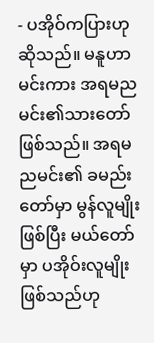- ပအိုဝ်ကပြားဟု ဆိုသည်။ မနူဟာမင်းကား အရမညမင်း၏သားတော်ဖြစ်သည်။ အရမညမင်း၏ ခမည်းတော်မှာ မွန်လူမျိုးဖြစ်ပြီး မယ်တော်မှာ ပအိုဝ်းလူမျိုး ဖြစ်သည်ဟု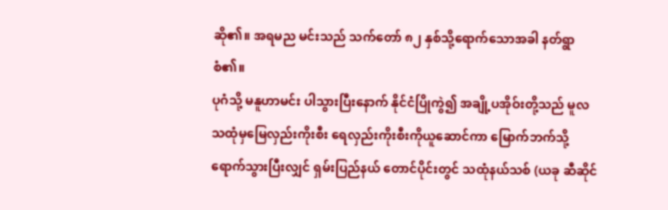ဆို၏။ အရမည မင်းသည် သက်တော် ၈၂ နှစ်သို့ရောက်သောအခါ နတ်ရွာစံ၏။
ပုဂံသို့ မနူဟာမင်း ပါသွားပြီးနောက် နိုင်ငံပြိုကွဲ၍ အချို့ပအိုဝ်းတို့သည် မူလသထုံမှမြေလှည်းကိုးစီး ရေလှည်းကိုးစီးကိုယူဆောင်ကာ မြောက်ဘက်သို့ ရောက်သွားပြီးလျှင် ရှမ်းပြည်နယ် တောင်ပိုင်းတွင် သထုံနယ်သစ် (ယခု ဆီဆိုင်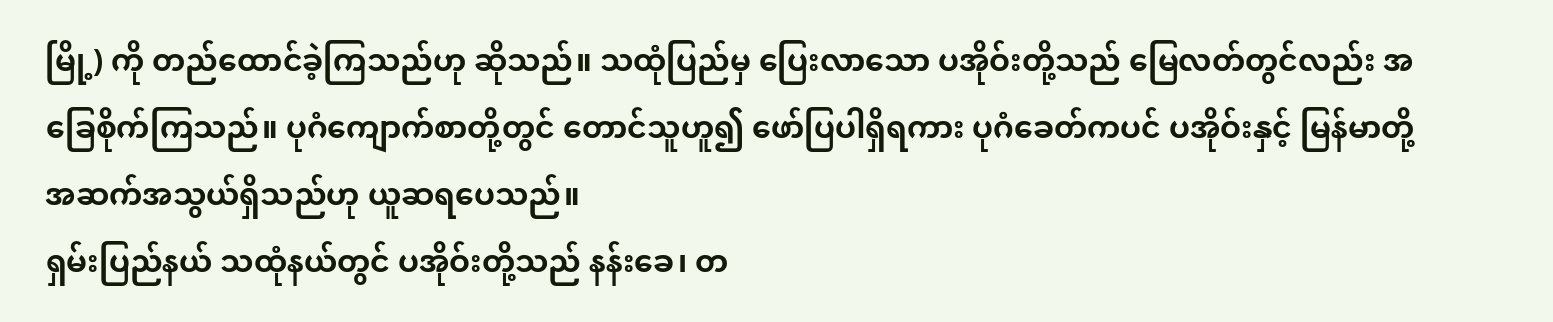မြို့) ကို တည်ထောင်ခဲ့ကြသည်ဟု ဆိုသည်။ သထုံပြည်မှ ပြေးလာသော ပအိုဝ်းတို့သည် မြေလတ်တွင်လည်း အခြေစိုက်ကြသည်။ ပုဂံကျောက်စာတို့တွင် တောင်သူဟူ၍ ဖော်ပြပါရှိရကား ပုဂံခေတ်ကပင် ပအိုဝ်းနှင့် မြန်မာတို့ အဆက်အသွယ်ရှိသည်ဟု ယူဆရပေသည်။
ရှမ်းပြည်နယ် သထုံနယ်တွင် ပအိုဝ်းတို့သည် နန်းခေ၊ တ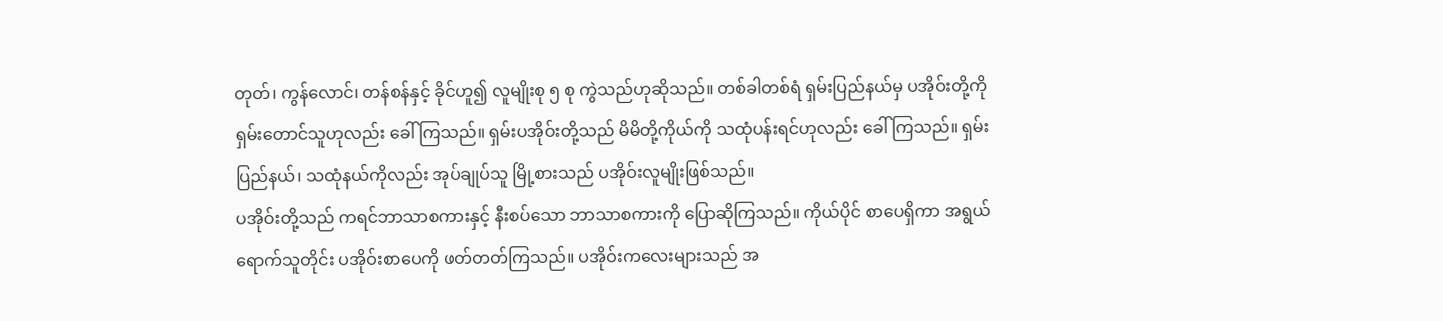တုတ်၊ ကွန်လောင်၊ တန်စန်နှင့် ခိုင်ဟူ၍ လူမျိုးစု ၅ စု ကွဲသည်ဟုဆိုသည်။ တစ်ခါတစ်ရံ ရှမ်းပြည်နယ်မှ ပအိုဝ်းတို့ကို ရှမ်းတောင်သူဟုလည်း ခေါ်ကြသည်။ ရှမ်းပအိုဝ်းတို့သည် မိမိတို့ကိုယ်ကို သထုံပန်းရင်ဟုလည်း ခေါ်ကြသည်။ ရှမ်းပြည်နယ်၊ သထုံနယ်ကိုလည်း အုပ်ချုပ်သူ မြို့စားသည် ပအိုဝ်းလူမျိုးဖြစ်သည်။
ပအိုဝ်းတို့သည် ကရင်ဘာသာစကားနှင့် နီးစပ်သော ဘာသာစကားကို ပြောဆိုကြသည်။ ကိုယ်ပိုင် စာပေရှိကာ အရွယ်ရောက်သူတိုင်း ပအိုဝ်းစာပေကို ဖတ်တတ်ကြသည်။ ပအိုဝ်းကလေးများသည် အ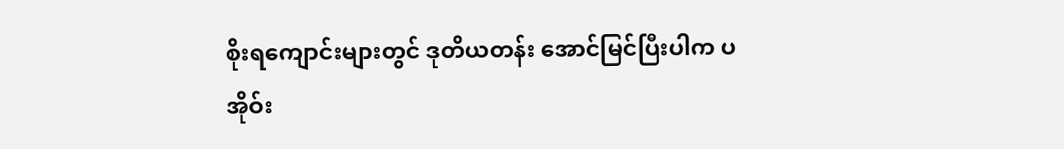စိုးရကျောင်းများတွင် ဒုတိယတန်း အောင်မြင်ပြီးပါက ပအိုဝ်း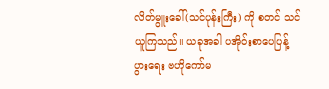လိတ်မွူးခေါ်(သင်ပုန်းကြီး) ကို စတင် သင်ယူကြသည်။ ယခုအခါ ပအိုဝ်းစာပေပြန့်ပွားရေး ဗဟိုကော်မ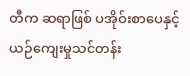တီက ဆရာဖြစ် ပအိုဝ်းစာပေနှင့် ယဉ်ကျေးမှုသင်တန်း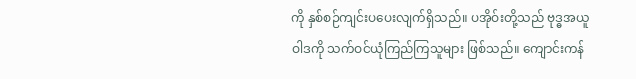ကို နှစ်စဉ်ကျင်းပပေးလျက်ရှိသည်။ ပအိုဝ်းတို့သည် ဗုဒ္ဓအယူဝါဒကို သက်ဝင်ယုံကြည်ကြသူများ ဖြစ်သည်။ ကျောင်းကန်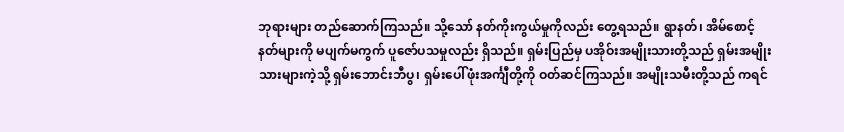ဘုရားများ တည်ဆောက်ကြသည်။ သို့သော် နတ်ကိုးကွယ်မှုကိုလည်း တွေ့ရသည်။ ရွာနတ်၊ အိမ်စောင့်နတ်များကို မပျက်မကွက် ပူဇော်ပသမှုလည်း ရှိသည်။ ရှမ်းပြည်မှ ပအိုဝ်းအမျိုးသားတို့သည် ရှမ်းအမျိုးသားများကဲ့သို့ ရှမ်းဘောင်းဘီပွ၊ ရှမ်းပေါ်ဖုံးအင်္ကျီတို့ကို ဝတ်ဆင်ကြသည်။ အမျိုးသမီးတို့သည် ကရင်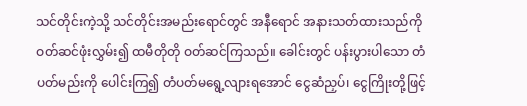သင်တိုင်းကဲ့သို့ သင်တိုင်းအမည်းရောင်တွင် အနီရောင် အနားသတ်ထားသည်ကို ဝတ်ဆင်ဖုံးလွှမ်း၍ ထမီတိုတို ဝတ်ဆင်ကြသည်။ ခေါင်းတွင် ပန်းပွားပါသော တံပတ်မည်းကို ပေါင်းကြ၍ တံပတ်မရွေ့လျားရအောင် ငွေဆံညှပ်၊ ငွေကြိုးတို့ဖြင့်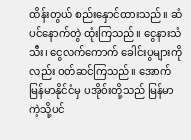ထိန်းတွယ် စည်းနှောင်ထားသည်။ ဆံပင်နောက်တွဲ ထုံးကြသည်။ ငွေနားသံသီး၊ ငွေလက်ကောက် ခေါင်းပွများကိုလည်း ဝတ်ဆင်ကြသည်။ အောက်မြန်မာနိုင်ငံမှ ပအိုဝ်းတို့သည် မြန်မာကဲ့သို့ပင်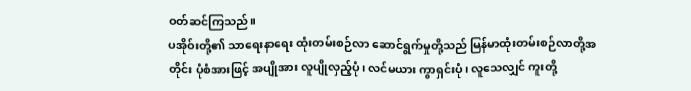ဝတ်ဆင်ကြသည်။
ပအိုဝ်းတို့၏ သာရေးနာရေး ထုံးတမ်းစဉ်လာ ဆောင်ရွက်မှုတို့သည် မြန်မာထုံးတမ်းစဉ်လာတို့အတိုင်း ပုံစံအားဖြင့် အပျိုအား လူပျိုလှည့်ပုံ၊ လင်မယား ကွာရှင်းပုံ၊ လူသေလျှင် ကူးတို့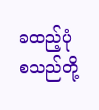ခထည့်ပုံ စသည်တို့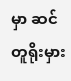မှာ ဆင်တူရိုးမှား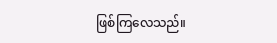ဖြစ်ကြလေသည်။